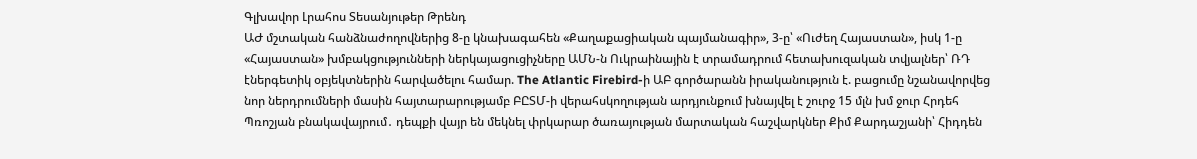Գլխավոր Լրահոս Տեսանյութեր Թրենդ
ԱԺ մշտական հանձնաժողովներից 8-ը կնախագահեն «Քաղաքացիական պայմանագիր», 3-ը՝ «Ուժեղ Հայաստան», իսկ 1-ը «Հայաստան» խմբակցությունների ներկայացուցիչները ԱՄՆ-ն Ուկրաինային է տրամադրում հետախուզական տվյալներ՝ ՌԴ էներգետիկ օբյեկտներին հարվածելու համար. The Atlantic Firebird-ի ԱԲ գործարանն իրականություն է. բացումը նշանավորվեց նոր ներդրումների մասին հայտարարությամբ ԲԸՏՄ-ի վերահսկողության արդյունքում խնայվել է շուրջ 15 մլն խմ ջուր Հրդեհ Պռոշյան բնակավայրում․ դեպքի վայր են մեկնել փրկարար ծառայության մարտական հաշվարկներ Քիմ Քարդաշյանի՝ Հիդդեն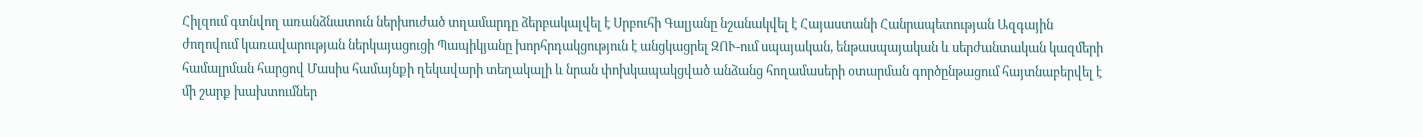Հիլզում գտնվող առանձնատուն ներխուժած տղամարդը ձերբակալվել է Սրբուհի Գալյանը նշանակվել է Հայաստանի Հանրապետության Ազգային ժողովում կառավարության ներկայացուցի Պապիկյանը խորհրդակցություն է անցկացրել ԶՈՒ-ում սպայական, ենթասպայական և սերժանտական կազմերի համալրման հարցով Մասիս համայնքի ղեկավարի տեղակալի և նրան փոխկապակցված անձանց հողամասերի օտարման գործընթացում հայտնաբերվել է մի շարք խախտումներ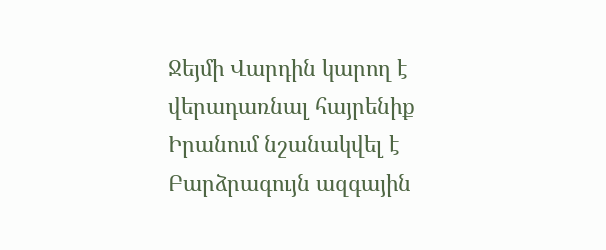Ջեյմի Վարդին կարող է վերադառնալ հայրենիք Իրանում նշանակվել է Բարձրագույն ազգային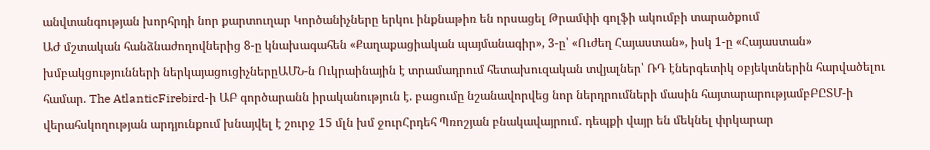անվտանգության խորհրդի նոր քարտուղար Կործանիչները երկու ինքնաթիռ են որսացել Թրամփի գոլֆի ակումբի տարածքում
ԱԺ մշտական հանձնաժողովներից 8-ը կնախագահեն «Քաղաքացիական պայմանագիր», 3-ը՝ «Ուժեղ Հայաստան», իսկ 1-ը «Հայաստան» խմբակցությունների ներկայացուցիչներըԱՄՆ-ն Ուկրաինային է տրամադրում հետախուզական տվյալներ՝ ՌԴ էներգետիկ օբյեկտներին հարվածելու համար. The AtlanticFirebird-ի ԱԲ գործարանն իրականություն է. բացումը նշանավորվեց նոր ներդրումների մասին հայտարարությամբԲԸՏՄ-ի վերահսկողության արդյունքում խնայվել է շուրջ 15 մլն խմ ջուրՀրդեհ Պռոշյան բնակավայրում․ դեպքի վայր են մեկնել փրկարար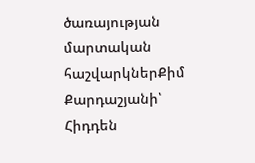ծառայության մարտական հաշվարկներՔիմ Քարդաշյանի՝ Հիդդեն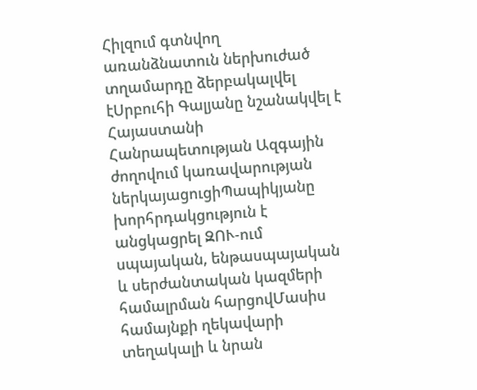Հիլզում գտնվող առանձնատուն ներխուժած տղամարդը ձերբակալվել էՍրբուհի Գալյանը նշանակվել է Հայաստանի Հանրապետության Ազգային ժողովում կառավարության ներկայացուցիՊապիկյանը խորհրդակցություն է անցկացրել ԶՈՒ-ում սպայական, ենթասպայական և սերժանտական կազմերի համալրման հարցովՄասիս համայնքի ղեկավարի տեղակալի և նրան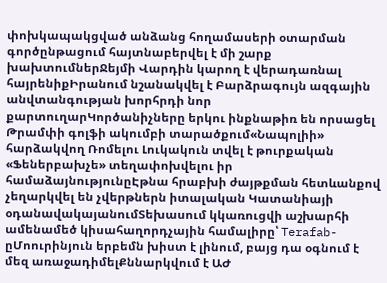փոխկապակցված անձանց հողամասերի օտարման գործընթացում հայտնաբերվել է մի շարք խախտումներՋեյմի Վարդին կարող է վերադառնալ հայրենիքԻրանում նշանակվել է Բարձրագույն ազգային անվտանգության խորհրդի նոր քարտուղարԿործանիչները երկու ինքնաթիռ են որսացել Թրամփի գոլֆի ակումբի տարածքում«Նապոլիի» հարձակվող Ռոմելու Լուկակուն տվել է թուրքական «Ֆեներբախչե» տեղափոխվելու իր համաձայնությունըԷթնա հրաբխի ժայթքման հետևանքով չեղարկվել են չվերթներն իտալական Կատանիայի օդանավակայանումՏեխասում կկառուցվի աշխարհի ամենամեծ կիսահաղորդչային համալիրը՝ Terafab-ըՄոուրինյուն երբեմն խիստ է լինում, բայց դա օգնում է մեզ առաջադիմելՔննարկվում է ԱԺ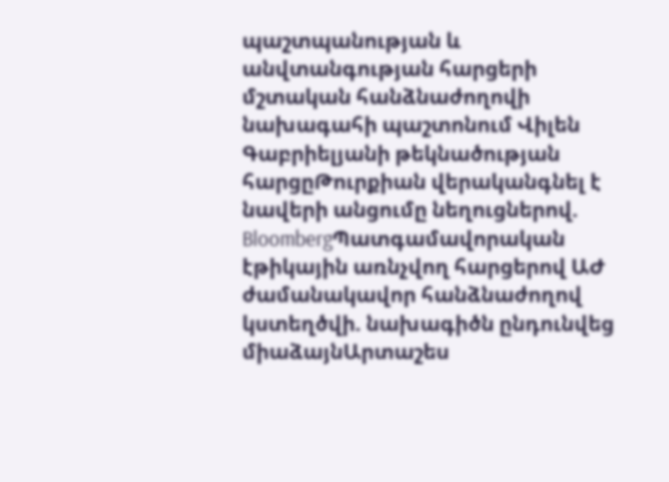պաշտպանության և անվտանգության հարցերի մշտական հանձնաժողովի նախագահի պաշտոնում Վիլեն Գաբրիելյանի թեկնածության հարցըԹուրքիան վերականգնել է նավերի անցումը նեղուցներով. BloombergՊատգամավորական էթիկային առնչվող հարցերով ԱԺ ժամանակավոր հանձնաժողով կստեղծվի. նախագիծն ընդունվեց միաձայնԱրտաշես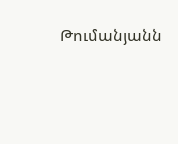Թումանյանն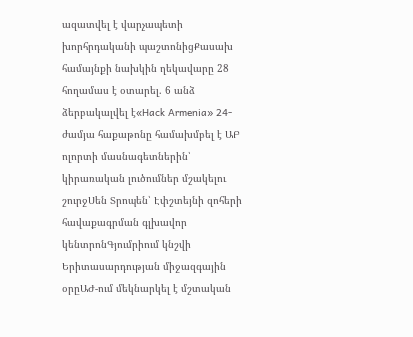ազատվել է վարչապետի խորհրդականի պաշտոնիցՔասախ համայնքի նախկին ղեկավարը 28 հողամաս է օտարել. 6 անձ ձերբակալվել է«Hack Armenia» 24-ժամյա հաքաթոնը համախմբել է ԱԲ ոլորտի մասնագետներին՝ կիրառական լուծումներ մշակելու շուրջՍեն Տրոպեն՝ Էփշտեյնի զոհերի հավաքագրման գլխավոր կենտրոնԳյումրիում կնշվի Երիտասարդության միջազգային օրըԱԺ-ում մեկնարկել է մշտական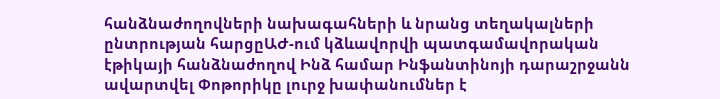հանձնաժողովների նախագահների և նրանց տեղակալների ընտրության հարցըԱԺ-ում կձևավորվի պատգամավորական էթիկայի հանձնաժողով Ինձ համար Ինֆանտինոյի դարաշրջանն ավարտվել Փոթորիկը լուրջ խափանումներ է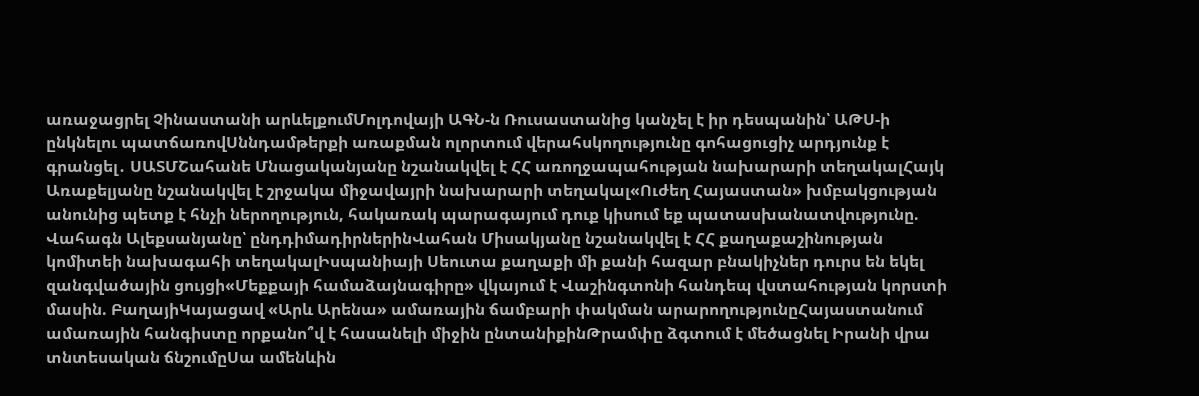առաջացրել Չինաստանի արևելքումՄոլդովայի ԱԳՆ-ն Ռուսաստանից կանչել է իր դեսպանին՝ ԱԹՍ-ի ընկնելու պատճառովՍննդամթերքի առաքման ոլորտում վերահսկողությունը գոհացուցիչ արդյունք է գրանցել․ ՍԱՏՄՇահանե Մնացականյանը նշանակվել է ՀՀ առողջապահության նախարարի տեղակալՀայկ Առաքելյանը նշանակվել է շրջակա միջավայրի նախարարի տեղակալ«Ուժեղ Հայաստան» խմբակցության անունից պետք է հնչի ներողություն, հակառակ պարագայում դուք կիսում եք պատասխանատվությունը. Վահագն Ալեքսանյանը՝ ընդդիմադիրներինՎահան Միսակյանը նշանակվել է ՀՀ քաղաքաշինության կոմիտեի նախագահի տեղակալԻսպանիայի Սեուտա քաղաքի մի քանի հազար բնակիչներ դուրս են եկել զանգվածային ցույցի«Մեքքայի համաձայնագիրը» վկայում է Վաշինգտոնի հանդեպ վստահության կորստի մասին. ԲաղայիԿայացավ «Արև Արենա» ամառային ճամբարի փակման արարողությունըՀայաստանում ամառային հանգիստը որքանո՞վ է հասանելի միջին ընտանիքինԹրամփը ձգտում է մեծացնել Իրանի վրա տնտեսական ճնշումըՍա ամենևին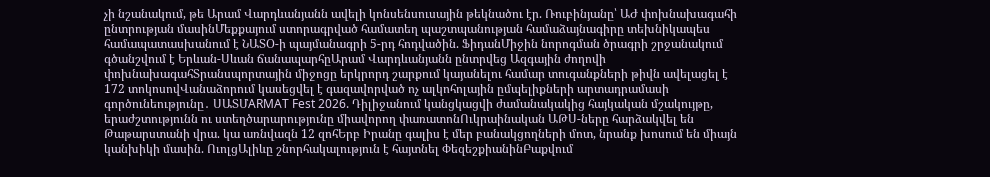չի նշանակում, թե Արամ Վարդևանյանն ավելի կոնսենսուսային թեկնածու էր. Ռուբինյանը՝ ԱԺ փոխնախագահի ընտրության մասինՄեքքայում ստորագրված համատեղ պաշտպանության համաձայնագիրը տեխնիկապես համապատասխանում է ՆԱՏՕ-ի պայմանագրի 5-րդ հոդվածին. ՖիդանՄիջին նորոգման ծրագրի շրջանակում գծանշվում է Երևան-Սևան ճանապարհըԱրամ Վարդևանյանն ընտրվեց Ազգային ժողովի փոխնախագահՏրանսպորտային միջոցը երկրորդ շարքում կայանելու համար տուգանքների թիվն ավելացել է 172 տոկոսովՎանաձորում կասեցվել է գազավորված ոչ ալկոհոլային ըմպելիքների արտադրամասի գործունեությունը․ ՍԱՏՄARMAT Fest 2026. Դիլիջանում կանցկացվի ժամանակակից հայկական մշակույթը, երաժշտությունն ու ստեղծարարությունը միավորող փառատոնՈւկրաինական ԱԹՍ-ները հարձակվել են Թաթարստանի վրա. կա առնվազն 12 զոհԵրբ Իրանը գալիս է մեր բանակցողների մոտ, նրանք խոսում են միայն կանխիկի մասին. ՈւոլցԱլիևը շնորհակալություն է հայտնել ՓեզեշքիանինԲաքվում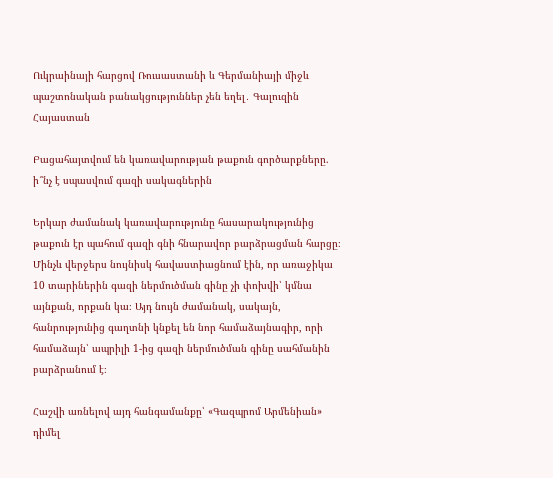Ուկրաինայի հարցով Ռուսաստանի և Գերմանիայի միջև պաշտոնական բանակցություններ չեն եղել․ Գալուզին
Հայաստան

Բացահայտվում են կառավարության թաքուն գործարքները. ի՞նչ է սպասվում գազի սակագներին

Երկար ժամանակ կառավարությունը հասարակությունից թաքուն էր պահում գազի գնի հնարավոր բարձրացման հարցը։ Մինչև վերջերս նույնիսկ հավաստիացնում էին, որ առաջիկա 10 տարիներին գազի ներմուծման գինը չի փոխվի՝ կմնա այնքան, որքան կա։ Այդ նույն ժամանակ, սակայն, հանրությունից գաղտնի կնքել են նոր համաձայնագիր, որի համաձայն՝ ապրիլի 1-ից գազի ներմուծման գինը սահմանին բարձրանում է։

Հաշվի առնելով այդ հանգամանքը՝ «Գազպրոմ Արմենիան» դիմել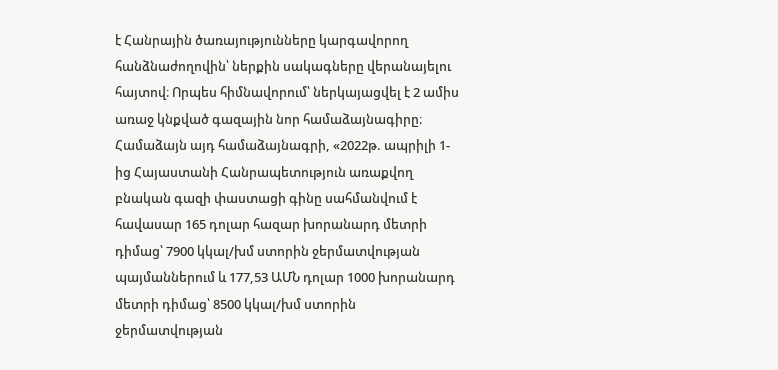է Հանրային ծառայությունները կարգավորող հանձնաժողովին՝ ներքին սակագները վերանայելու հայտով։ Որպես հիմնավորում՝ ներկայացվել է 2 ամիս առաջ կնքված գազային նոր համաձայնագիրը։ Համաձայն այդ համաձայնագրի, «2022թ. ապրիլի 1-ից Հայաստանի Հանրապետություն առաքվող բնական գազի փաստացի գինը սահմանվում է հավասար 165 դոլար հազար խորանարդ մետրի դիմաց՝ 7900 կկալ/խմ ստորին ջերմատվության պայմաններում և 177,53 ԱՄՆ դոլար 1000 խորանարդ մետրի դիմաց՝ 8500 կկալ/խմ ստորին ջերմատվության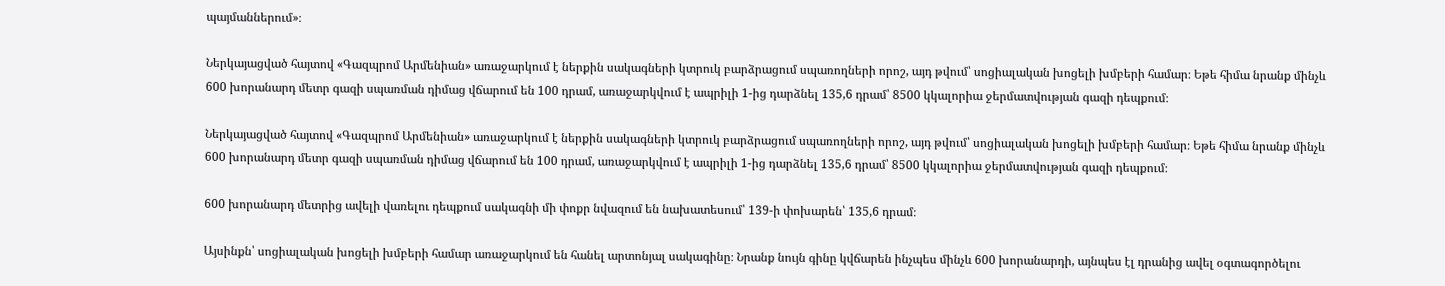պայմաններում»։

Ներկայացված հայտով «Գազպրոմ Արմենիան» առաջարկում է ներքին սակագների կտրուկ բարձրացում սպառողների որոշ, այդ թվում՝ սոցիալական խոցելի խմբերի համար։ Եթե հիմա նրանք մինչև 600 խորանարդ մետր գազի սպառման դիմաց վճարում են 100 դրամ, առաջարկվում է ապրիլի 1-ից դարձնել 135,6 դրամ՝ 8500 կկալորիա ջերմատվության գազի դեպքում։

Ներկայացված հայտով «Գազպրոմ Արմենիան» առաջարկում է ներքին սակագների կտրուկ բարձրացում սպառողների որոշ, այդ թվում՝ սոցիալական խոցելի խմբերի համար։ Եթե հիմա նրանք մինչև 600 խորանարդ մետր գազի սպառման դիմաց վճարում են 100 դրամ, առաջարկվում է ապրիլի 1-ից դարձնել 135,6 դրամ՝ 8500 կկալորիա ջերմատվության գազի դեպքում։

600 խորանարդ մետրից ավելի վառելու դեպքում սակագնի մի փոքր նվազում են նախատեսում՝ 139-ի փոխարեն՝ 135,6 դրամ։

Այսինքն՝ սոցիալական խոցելի խմբերի համար առաջարկում են հանել արտոնյալ սակագինը։ Նրանք նույն գինը կվճարեն ինչպես մինչև 600 խորանարդի, այնպես էլ դրանից ավել օգտագործելու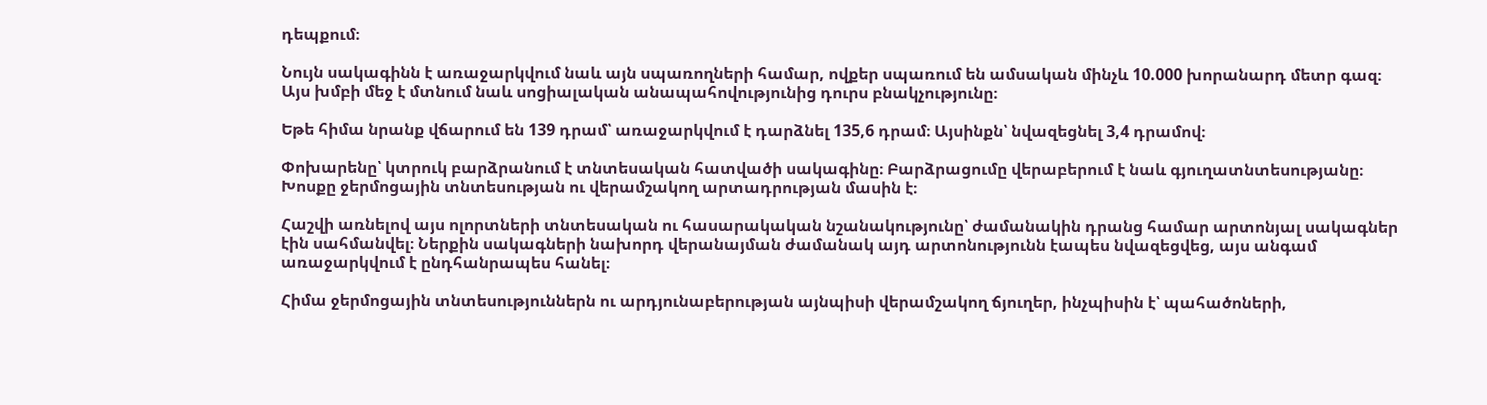դեպքում։

Նույն սակագինն է առաջարկվում նաև այն սպառողների համար, ովքեր սպառում են ամսական մինչև 10.000 խորանարդ մետր գազ։ Այս խմբի մեջ է մտնում նաև սոցիալական անապահովությունից դուրս բնակչությունը։

Եթե հիմա նրանք վճարում են 139 դրամ՝ առաջարկվում է դարձնել 135,6 դրամ։ Այսինքն՝ նվազեցնել 3,4 դրամով։

Փոխարենը՝ կտրուկ բարձրանում է տնտեսական հատվածի սակագինը։ Բարձրացումը վերաբերում է նաև գյուղատնտեսությանը։ Խոսքը ջերմոցային տնտեսության ու վերամշակող արտադրության մասին է։

Հաշվի առնելով այս ոլորտների տնտեսական ու հասարակական նշանակությունը՝ ժամանակին դրանց համար արտոնյալ սակագներ էին սահմանվել։ Ներքին սակագների նախորդ վերանայման ժամանակ այդ արտոնությունն էապես նվազեցվեց, այս անգամ առաջարկվում է ընդհանրապես հանել։

Հիմա ջերմոցային տնտեսություններն ու արդյունաբերության այնպիսի վերամշակող ճյուղեր, ինչպիսին է՝ պահածոների,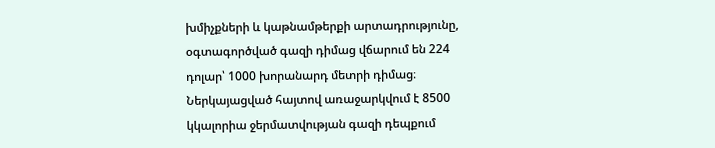խմիչքների և կաթնամթերքի արտադրությունը, օգտագործված գազի դիմաց վճարում են 224 դոլար՝ 1000 խորանարդ մետրի դիմաց։ Ներկայացված հայտով առաջարկվում է 8500 կկալորիա ջերմատվության գազի դեպքում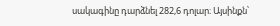սակագինը դարձնել 282,6 դոլար։ Այսինքն՝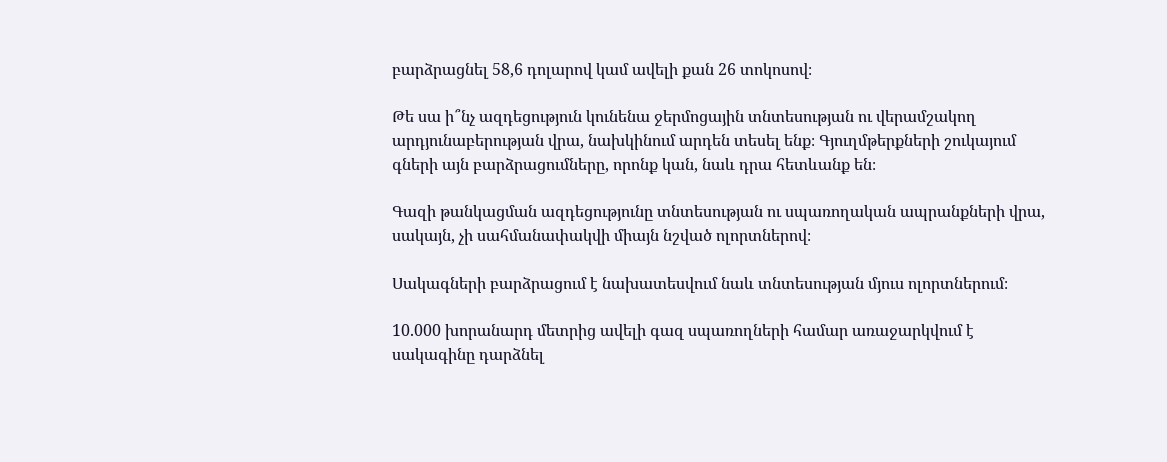բարձրացնել 58,6 դոլարով կամ ավելի քան 26 տոկոսով։

Թե սա ի՞նչ ազդեցություն կունենա ջերմոցային տնտեսության ու վերամշակող արդյունաբերության վրա, նախկինում արդեն տեսել ենք։ Գյուղմթերքների շուկայում գների այն բարձրացումները, որոնք կան, նաև դրա հետևանք են։

Գազի թանկացման ազդեցությունը տնտեսության ու սպառողական ապրանքների վրա, սակայն, չի սահմանափակվի միայն նշված ոլորտներով։

Սակագների բարձրացում է նախատեսվում նաև տնտեսության մյուս ոլորտներում։

10.000 խորանարդ մետրից ավելի գազ սպառողների համար առաջարկվում է սակագինը դարձնել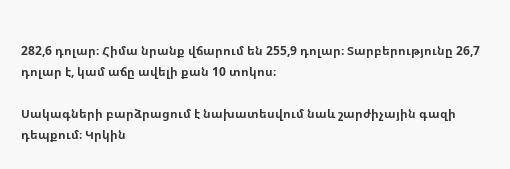282,6 դոլար։ Հիմա նրանք վճարում են 255,9 դոլար։ Տարբերությունը 26,7 դոլար է, կամ աճը ավելի քան 10 տոկոս։

Սակագների բարձրացում է նախատեսվում նաև շարժիչային գազի դեպքում։ Կրկին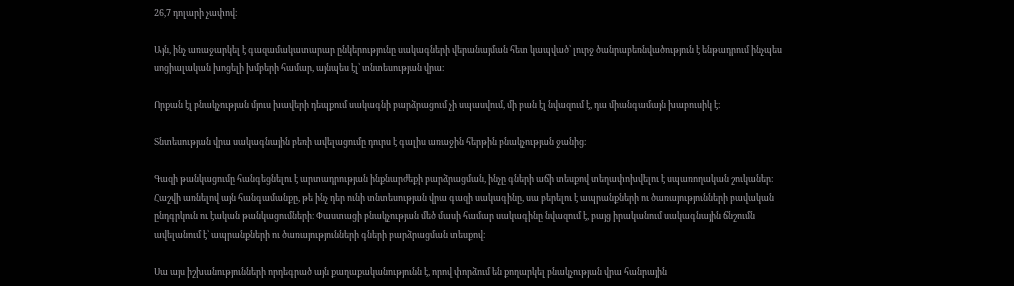26,7 դոլարի չափով։

Այն, ինչ առաջարկել է գազամակատարար ընկերությունը սակագների վերանայման հետ կապված՝ լուրջ ծանրաբեռնվածություն է ենթադրում ինչպես սոցիալական խոցելի խմբերի համար, այնպես էլ՝ տնտեսության վրա։

Որքան էլ բնակչության մյուս խավերի դեպքում սակագնի բարձրացում չի սպասվում, մի բան էլ նվազում է, դա միանգամայն խաբուսիկ է։

Տնտեսության վրա սակագնային բեռի ավելացումը դուրս է գալիս առաջին հերթին բնակչության ջանից։

Գազի թանկացումը հանգեցնելու է արտադրության ինքնարժեքի բարձրացման, ինչը գների աճի տեսքով տեղափոխվելու է սպառողական շուկաներ։ Հաշվի առնելով այն հանգամանքը, թե ինչ դեր ունի տնտեսության վրա գազի սակագինը, սա բերելու է ապրանքների ու ծառայությունների բավական ընդգրկուն ու էական թանկացումների։ Փաստացի բնակչության մեծ մասի համար սակագինը նվազում է, բայց իրականում սակագնային ճնշումն ավելանում է՝ ապրանքների ու ծառայությունների գների բարձրացման տեսքով։

Սա այս իշխանությունների որդեգրած այն քաղաքականությունն է, որով փորձում են քողարկել բնակչության վրա հանրային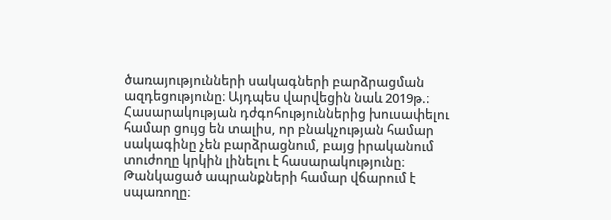ծառայությունների սակագների բարձրացման ազդեցությունը։ Այդպես վարվեցին նաև 2019թ.։ Հասարակության դժգոհություններից խուսափելու համար ցույց են տալիս, որ բնակչության համար սակագինը չեն բարձրացնում, բայց իրականում տուժողը կրկին լինելու է հասարակությունը։ Թանկացած ապրանքների համար վճարում է սպառողը։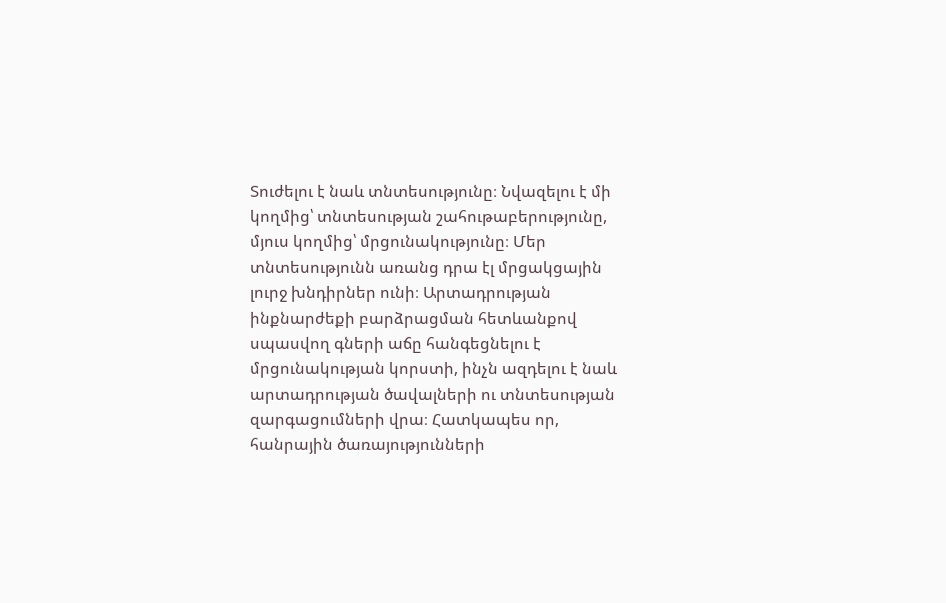Տուժելու է նաև տնտեսությունը։ Նվազելու է մի կողմից՝ տնտեսության շահութաբերությունը, մյուս կողմից՝ մրցունակությունը։ Մեր տնտեսությունն առանց դրա էլ մրցակցային լուրջ խնդիրներ ունի։ Արտադրության ինքնարժեքի բարձրացման հետևանքով սպասվող գների աճը հանգեցնելու է մրցունակության կորստի, ինչն ազդելու է նաև արտադրության ծավալների ու տնտեսության զարգացումների վրա։ Հատկապես որ, հանրային ծառայությունների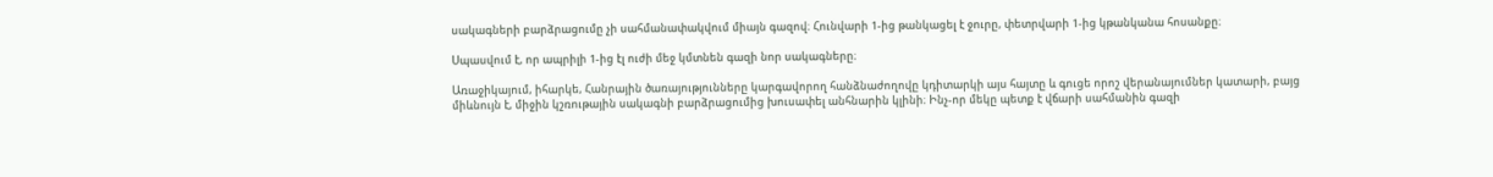սակագների բարձրացումը չի սահմանափակվում միայն գազով։ Հունվարի 1-ից թանկացել է ջուրը, փետրվարի 1-ից կթանկանա հոսանքը։

Սպասվում է, որ ապրիլի 1-ից էլ ուժի մեջ կմտնեն գազի նոր սակագները։

Առաջիկայում, իհարկե, Հանրային ծառայությունները կարգավորող հանձնաժողովը կդիտարկի այս հայտը և գուցե որոշ վերանայումներ կատարի, բայց միևնույն է, միջին կշռութային սակագնի բարձրացումից խուսափել անհնարին կլինի։ Ինչ-որ մեկը պետք է վճարի սահմանին գազի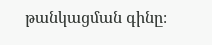թանկացման գինը։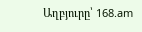Աղբյուրը՝ 168.am